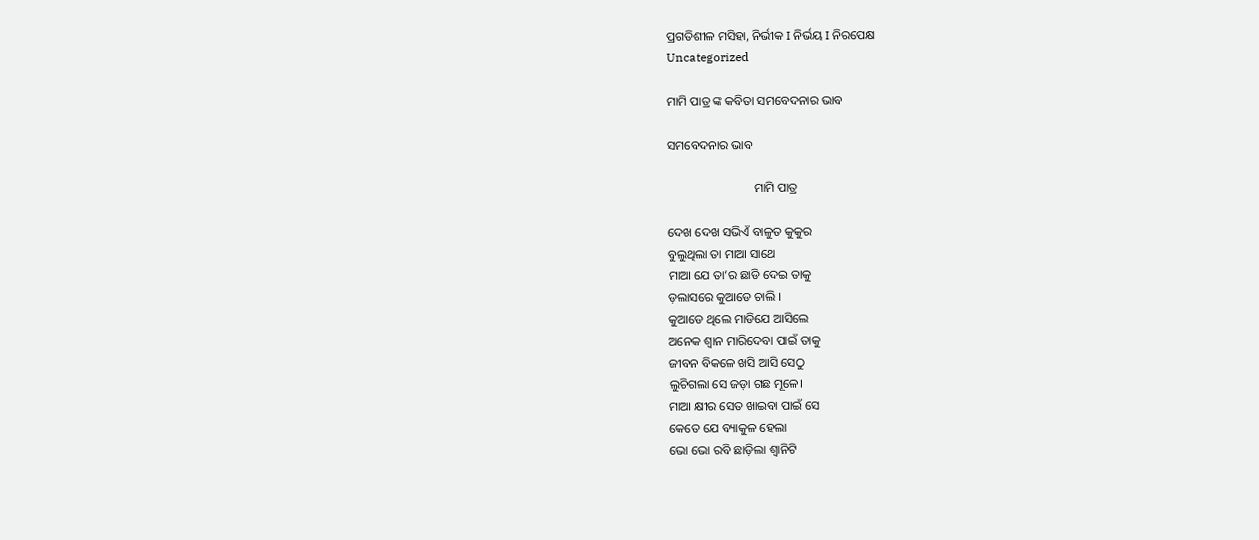ପ୍ରଗତିଶୀଳ ମସିହା, ନିର୍ଭୀକ I ନିର୍ଭୟ I ନିରପେକ୍ଷ
Uncategorized

ମାମି ପାତ୍ର ଙ୍କ କବିତା ସମବେଦନାର ଭାବ

ସମବେଦନାର ଭାବ

                            ମାମି ପାତ୍ର

ଦେଖ ଦେଖ ସଭିଏଁ ବାଳୁତ କୁକୁର
ବୁଲୁଥିଲା ତା ମାଆ ସାଥେ
ମାଆ ଯେ ତା’ର ଛାଡି ଦେଇ ତାକୁ
ଡ଼ଲାସରେ କୁଆଡେ ଚାଲି ।
କୁଆଡେ ଥିଲେ ମାଡିଯେ ଆସିଲେ
ଅନେକ ଶ୍ଵାନ ମାରିଦେବା ପାଇଁ ତାକୁ
ଜୀବନ ବିକଳେ ଖସି ଆସି ସେଠୁ
ଲୁଚିଗଲା ସେ ଜଡ଼ା ଗଛ ମୂଳେ।
ମାଆ କ୍ଷୀର ସେତ ଖାଇବା ପାଇଁ ସେ
କେତେ ଯେ ବ୍ୟାକୁଳ ହେଲା
ଭୋ ଭୋ ରବି ଛାଡ଼ିଲା ଶ୍ଵାନିଟି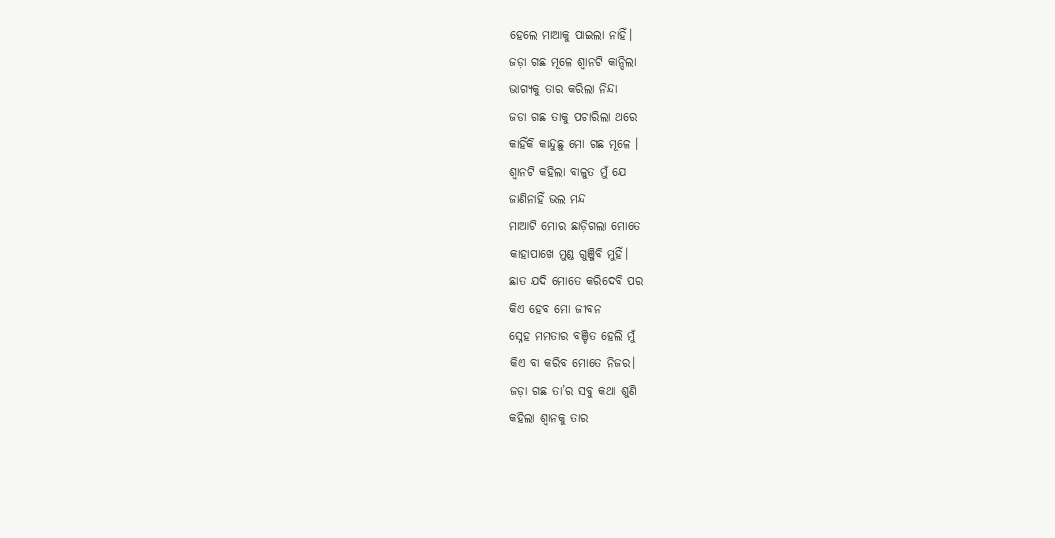ହେଲେ ମାଆକୁ ପାଇଲା ନାହିଁ।
ଜଡ଼ା ଗଛ ମୂଳେ ଶ୍ଵାନଟି କାନ୍ଦିଲା
ଭାଗ୍ୟକୁ ତାର କରିଲା ନିନ୍ଦା
ଜଡା ଗଛ ତାକୁ ପଚାରିଲା ଥରେ
କାହିଁକି କାନ୍ଦୁଛୁ ମୋ ଗଛ ମୂଳେ ।
ଶ୍ଵାନଟି କହିଲା ବାଳୁତ ମୁଁ ଯେ
ଜାଣିନାହିଁ ଭଲ ମନ୍ଦ
ମାଆଟି ମୋର ଛାଡ଼ିଗଲା ମୋତେ
କାହାପାଖେ ମୁଣ୍ଡ ଗୁଞ୍ଜିବି ମୁହିଁ।
ଛାତ ଯଦି ମୋତେ କରିଦେବି ପର
କିଏ ହେବ ମୋ ଜୀବନ
ସ୍ନେହ ମମତାର ବଞ୍ଚିତ ହେଲି ମୁଁ
କିଏ ବା କରିବ ମୋତେ ନିଜର।
ଜଡ଼ା ଗଛ ତା’ର ସବୁ କଥା ଶୁଣି
କହିଲା ଶ୍ଵାନକୁ ତାର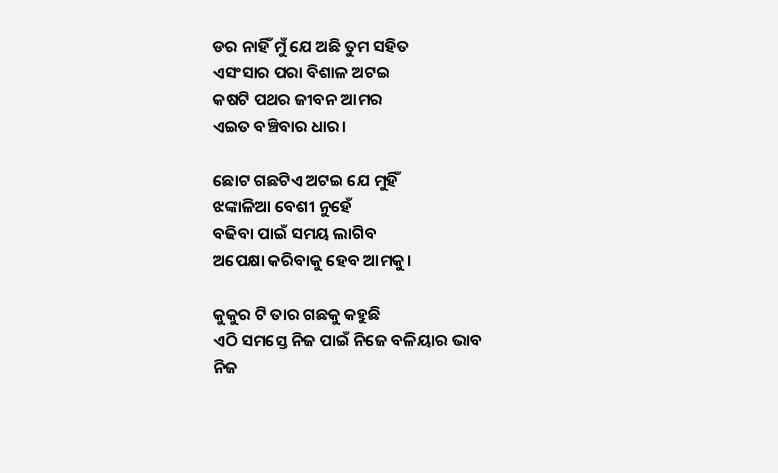ଡର ନାହିଁ ମୁଁ ଯେ ଅଛି ତୁମ ସହିତ
ଏସଂସାର ପରା ବିଶାଳ ଅଟଇ
କଷଟି ପଥର ଜୀବନ ଆମର
ଏଇତ ବଞ୍ଚିବାର ଧାର।

ଛୋଟ ଗଛଟିଏ ଅଟଇ ଯେ ମୁହିଁ
ଝଙ୍କାଳିଆ ବେଶୀ ନୁହେଁ
ବଢିବା ପାଇଁ ସମୟ ଲାଗିବ
ଅପେକ୍ଷା କରିବାକୁ ହେବ ଆମକୁ।

କୁକୁର ଟି ତାର ଗଛକୁ କହୁଛି
ଏଠି ସମସ୍ତେ ନିଜ ପାଇଁ ନିଜେ ବଳିୟାର ଭାବ
ନିଜ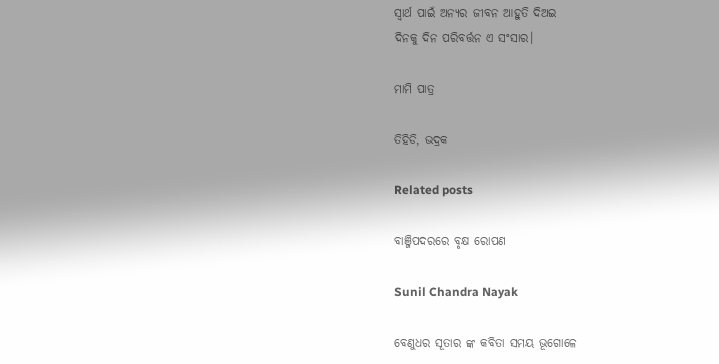ସ୍ବାର୍ଥ ପାଇଁ ଅନ୍ୟର ଜୀବନ ଆହୁତି ଦିଅଇ
ଦିନକୁ ଦିନ ପରିବର୍ତ୍ତନ ଏ ସଂସାର।

ମାମି ପାତ୍ର

ତିହିଡି, ଭଦ୍ରକ

Related posts

ବାଞ୍ଜିପଦରରେ ବୃକ୍ଷ ରୋପଣ

Sunil Chandra Nayak

ବେଣୁଧର ସୂତାର ଙ୍କ କବିତା ସମୟ ଭୂଗୋଳେ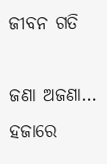ଜୀବନ ଗତି

ଜଣା ଅଜଣା… ହଜାରେ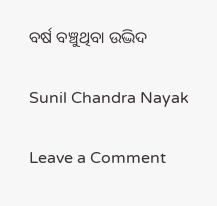ବର୍ଷ ବଞ୍ଚୁଥିବା ଉଦ୍ଭିଦ

Sunil Chandra Nayak

Leave a Comment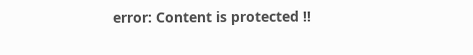error: Content is protected !!